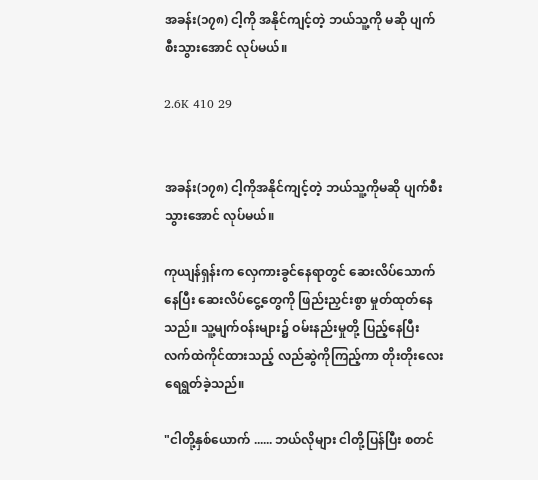အခန်း(၁၇၈) ငါ့ကို အနိုင်ကျင့်တဲ့ ဘယ်သူ့ကို မဆို ပျက်စီးသွားအောင် လုပ်မယ်။

2.6K 410 29


အခန်း(၁၇၈) ငါ့ကိုအနိုင်ကျင့်တဲ့ ဘယ်သူ့ကိုမဆို ပျက်စီးသွားအောင် လုပ်မယ်။

ကုယျန်ရှန်းက လှေကားခွင်နေရာတွင် ဆေးလိပ်သောက်နေပြီး ဆေးလိပ်ငွေ့တွေကို ဖြည်းညှင်းစွာ မှုတ်ထုတ်နေသည်။ သူ့မျက်ဝန်းများ၌ ဝမ်းနည်းမှုတို့ ပြည့်နေပြီး လက်ထဲကိုင်ထားသည့် လည်ဆွဲကိုကြည့်ကာ တိုးတိုးလေး ရေရွတ်ခဲ့သည်။

"ငါတို့နှစ်ယောက် ...... ဘယ်လိုများ ငါတို့ပြန်ပြီး စတင်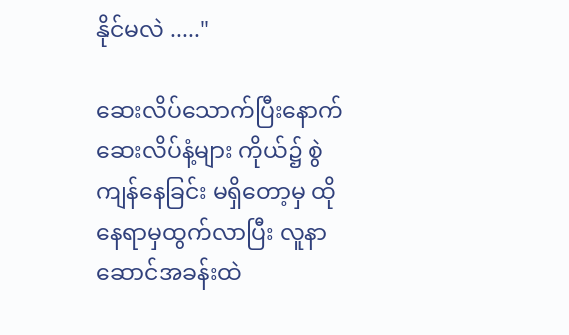နိုင်မလဲ ....."

ဆေးလိပ်သောက်ပြီးနောက် ဆေးလိပ်နံ့များ ကိုယ်၌ စွဲကျန်နေခြင်း မရှိတော့မှ ထိုနေရာမှထွက်လာပြီး လူနာဆောင်အခန်းထဲ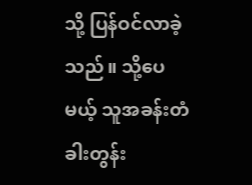သို့ ပြန်ဝင်လာခဲ့သည်။ သို့ပေမယ့် သူအခန်းတံခါးတွန်း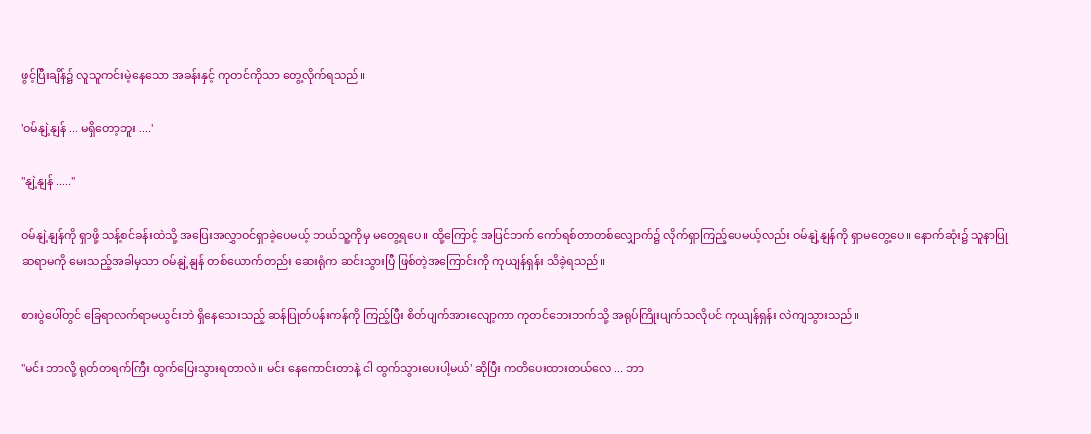ဖွင့်ပြီးချိန်၌ လူသူကင်းမဲ့နေသော အခန်းနှင့် ကုတင်ကိုသာ တွေ့လိုက်ရသည်။

'ဝမ်နျဲ့နျန် ... မရှိတော့ဘူး ....'

"နျဲ့နျန် ....."

ဝမ်နျဲ့နျန်ကို ရှာဖို့ သန့်စင်ခန်းထဲသို့ အပြေးအလွှာဝင်ရှာခဲ့ပေမယ့် ဘယ်သူ့ကိုမှ မတွေ့ရပေ။ ထို့ကြောင့် အပြင်ဘက် ကော်ရစ်တာတစ်လျှောက်၌ လိုက်ရှာကြည့်ပေမယ့်လည်း ဝမ်နျဲ့နျန်ကို ရှာမတွေ့ပေ။ နောက်ဆုံး၌ သူနာပြုဆရာမကို မေးသည့်အခါမှသာ ဝမ်နျဲ့နျန် တစ်ယောက်တည်း ဆေးရုံက ဆင်းသွားပြီ ဖြစ်တဲ့အကြောင်းကို ကုယျန်ရှန်း သိခဲ့ရသည်။

စားပွဲပေါ်တွင် ခြေရာလက်ရာမယွင်းဘဲ ရှိနေသေးသည့် ဆန်ပြုတ်ပန်းကန်ကို ကြည့်ပြီး စိတ်ပျက်အားလျော့ကာ ကုတင်ဘေးဘက်သို့ အရုပ်ကြိုးပျက်သလိုပင် ကုယျန်ရှန်း လဲကျသွားသည်။

"မင်း ဘာလို့ ရုတ်တရက်ကြီး ထွက်ပြေးသွားရတာလဲ။ မင်း နေကောင်းတာနဲ့ ငါ ထွက်သွားပေးပါ့မယ်' ဆိုပြီး ကတိပေးထားတယ်လေ ... ဘာ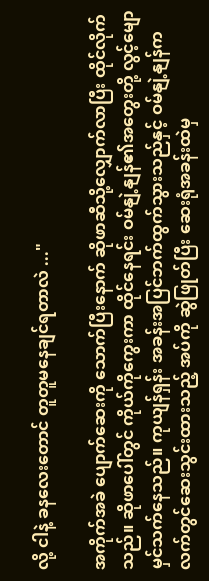လို့ ငါနဲ့ ခနလေးတောင် တူတူမနေချင်ရတာလဲ ..."

အကိုက်အခဲ ပျောက်ဆေးကို သောက်ပြီးနောက် ဆိုဖာဆီသို့လျှောက်လာပြီး ထိုင်လိုက်သည်။ ဆိုဖာပေါ်တွင် ကိုယ်ကိုကွေးကာ ထိုင်နေရင်း ဝမ်နျဲ့နျန်၏အတွေးတို့ လွင့်မျော မှင်သက်နေသည်။ ကုယျန်ရှန်း အခန်းအပြင်ဘက်ထွက်သွားသည်နှင့် ဝမ်နျဲ့နျန်က လက်တွင်ဆေးသွင်းထားသည့် အပ်ကို ဆွဲဖြုတ်ပြီး ဆေးရုံအခန်းထဲမှ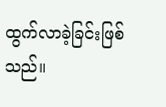ထွက်လာခဲ့ခြင်းဖြစ်သည်။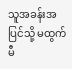သူအခန်းအပြင်သို့ မထွက်မီ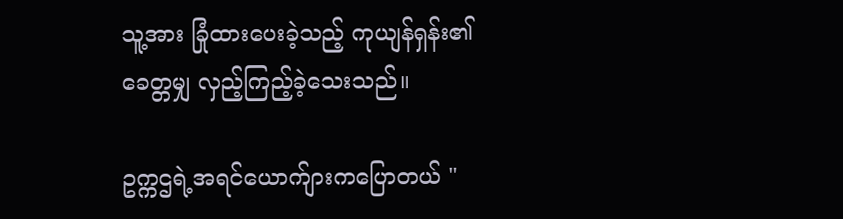သူ့အား ခြုံထားပေးခဲ့သည့် ကုယျန်ရှန်း၏ ခေတ္တမျှ လှည့်ကြည့်ခဲ့သေးသည်။

ဥက္ကဌရဲ့အရင်ယောက်ျားကပြောတယ် "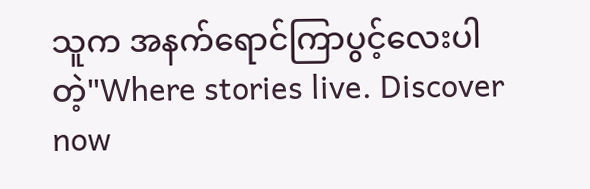သူက အနက်ရောင်ကြာပွင့်လေးပါတဲ့"Where stories live. Discover now